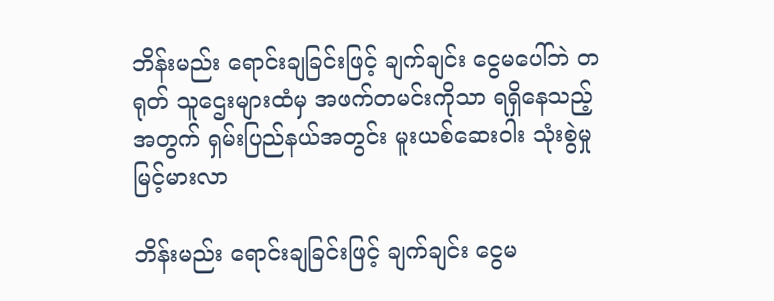ဘိန်းမည်း ရောင်းချခြင်းဖြင့် ချက်ချင်း ငွေမပေါ်ဘဲ တရုတ် သူဌေးများထံမှ အဖက်တမင်းကိုသာ ရရှိနေသည့်အတွက် ရှမ်းပြည်နယ်အတွင်း မူးယစ်ဆေးဝါး သုံးစွဲမှု မြင့်မားလာ

ဘိန်းမည်း ရောင်းချခြင်းဖြင့် ချက်ချင်း ငွေမ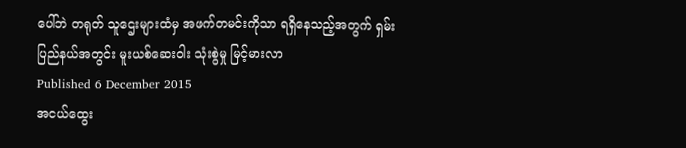ပေါ်ဘဲ တရုတ် သူဌေးများထံမှ အဖက်တမင်းကိုသာ ရရှိနေသည့်အတွက် ရှမ်းပြည်နယ်အတွင်း မူးယစ်ဆေးဝါး သုံးစွဲမှု မြင့်မားလာ
Published 6 December 2015
အငယ်ထွေး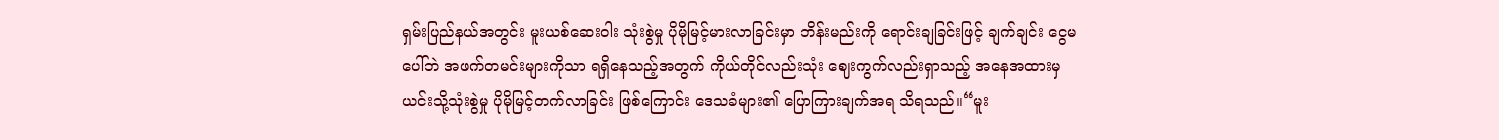ရှမ်းပြည်နယ်အတွင်း မူးယစ်ဆေးဝါး သုံးစွဲမှု ပိုမိုမြင့်မားလာခြင်းမှာ ဘိန်းမည်းကို ရောင်းချခြင်းဖြင့် ချက်ချင်း ငွေမပေါ်ဘဲ အဖက်တမင်းများကိုသာ ရရှိနေသည့်အတွက် ကိုယ်တိုင်လည်းသုံး ဈေးကွက်လည်းရှာသည့် အနေအထားမှ ယင်းသို့သုံးစွဲမှု ပိုမိုမြင့်တက်လာခြင်း ဖြစ်ကြောင်း ဒေသခံများ၏ ပြောကြားချက်အရ သိရသည်။“မူး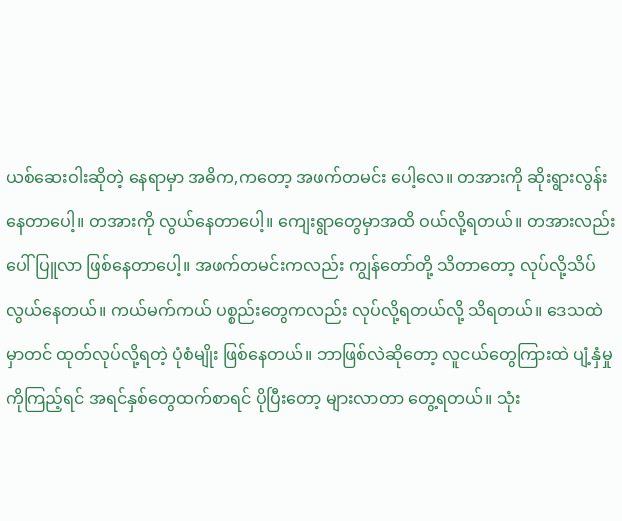ယစ်ဆေးဝါးဆိုတဲ့ နေရာမှာ အဓိက,ကတော့ အဖက်တမင်း ပေါ့လေ။ တအားကို ဆိုးရွားလွန်း နေတာပေါ့။ တအားကို လွယ်နေတာပေါ့။ ကျေးရွာတွေမှာအထိ ဝယ်လို့ရတယ်။ တအားလည်း ပေါ်ပြူလာ ဖြစ်နေတာပေါ့။ အဖက်တမင်းကလည်း ကျွန်တော်တို့ သိတာတော့ လုပ်လို့သိပ်လွယ်နေတယ်။ ကယ်မက်ကယ် ပစ္စည်းတွေကလည်း လုပ်လို့ရတယ်လို့ သိရတယ်။ ဒေသထဲမှာတင် ထုတ်လုပ်လို့ရတဲ့ ပုံစံမျိုး ဖြစ်နေတယ်။ ဘာဖြစ်လဲဆိုတော့ လူငယ်တွေကြားထဲ ပျံ့နှံမှုကိုကြည့်ရင် အရင်နှစ်တွေထက်စာရင် ပိုပြီးတော့ များလာတာ တွေ့ရတယ်။ သုံး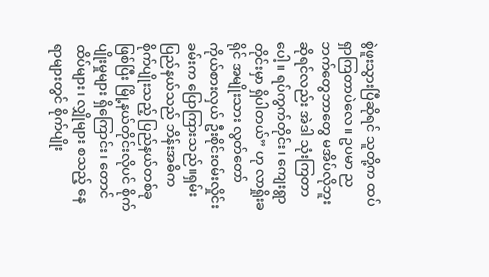စွဲဖူးသွားပြီဆိုရင် သူတို့က ထပ်ရှာကြတာပဲလေ။ ဥပမာ ညဘက်တွေဘာတွေ မအိပ်လိုဘူး ဆိုရင်လည်း အဲဒါ သုံးကြတာပေါ့။ ရပ်ကွက်တိုင်း၊ ကျေးရွာတိုင်းမှာ ရှိပါတယ်” ဟု လာရှိုးခရိုင် အမျိုးသား လွတ်တော် ကိုယ်စားလှယ် ဦးစိုင်းဝမ်းလှိုင်းခမ်းက ပြောကြားသည်။ရှမ်းပြည်နယ်သည် ဘိန်းအဓိက စိုက်ပျိုးသည့် ပြည်နယ်တစ်ခုဖြစ်ပြီး မြို့နယ်တိုင်းလိုပင် စိုက်ပျိုးမှုများ ရှိကြောင်း၊ တောင်ထိပ်များ၊ လျှိုများ စသည့် နေရာများတွင် စိုက်ပျိုး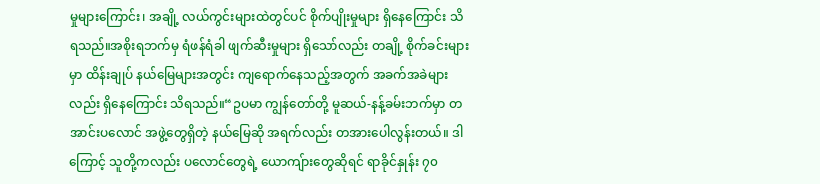မှုများကြောင်း၊ အချို့ လယ်ကွင်းများထဲတွင်ပင် စိုက်ပျိုးမှုများ ရှိနေကြောင်း သိရသည်။အစိုးရဘက်မှ ရံဖန်ရံခါ ဖျက်ဆီးမှုများ ရှိသော်လည်း တချို့ စိုက်ခင်းများမှာ ထိန်းချုပ် နယ်မြေများအတွင်း ကျရောက်နေသည့်အတွက် အခက်အခဲများလည်း ရှိနေကြောင်း သိရသည်။“ဥပမာ ကျွန်တော်တို့ မူဆယ်-နန့်ခမ်းဘက်မှာ တအာင်းပလောင် အဖွဲ့တွေရှိတဲ့ နယ်မြေဆို အရက်လည်း တအားပေါလွန်းတယ်။ ဒါကြောင့် သူတို့ကလည်း ပလောင်တွေရဲ့ ယောကျ်ားတွေဆိုရင် ရာခိုင်နှုန်း ၇၀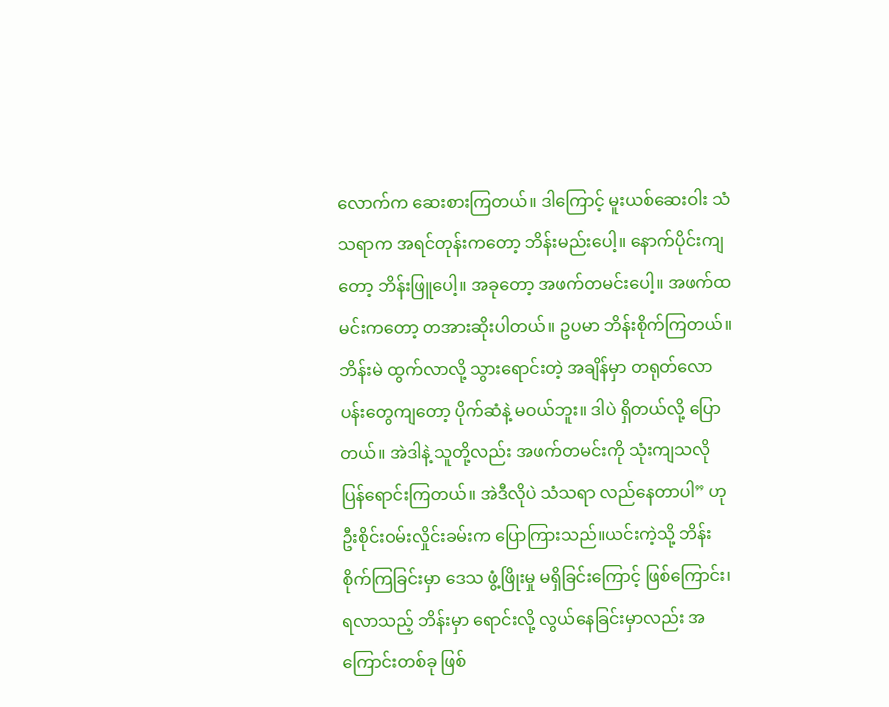လောက်က ဆေးစားကြတယ်။ ဒါကြောင့် မူးယစ်ဆေးဝါး သံသရာက အရင်တုန်းကတော့ ဘိန်းမည်းပေါ့။ နောက်ပိုင်းကျတော့ ဘိန်းဖြူပေါ့။ အခုတော့ အဖက်တမင်းပေါ့။ အဖက်ထမင်းကတော့ တအားဆိုးပါတယ်။ ဥပမာ ဘိန်းစိုက်ကြတယ်။ ဘိန်းမဲ ထွက်လာလို့ သွားရောင်းတဲ့ အချိန်မှာ တရုတ်လောပန်းတွေကျတော့ ပိုက်ဆံနဲ့ မဝယ်ဘူး။ ဒါပဲ ရှိတယ်လို့ ပြောတယ်။ အဲဒါနဲ့ သူတို့လည်း အဖက်တမင်းကို သုံးကျသလို ပြန်ရောင်းကြတယ်။ အဲဒီလိုပဲ သံသရာ လည်နေတာပါ” ဟု ဦးစိုင်းဝမ်းလှိုင်းခမ်းက ပြောကြားသည်။ယင်းကဲ့သို့ ဘိန်းစိုက်ကြခြင်းမှာ ဒေသ ဖွံ့ဖြိုးမှု မရှိခြင်းကြောင့် ဖြစ်ကြောင်း၊ ရလာသည့် ဘိန်းမှာ ရောင်းလို့ လွယ်နေခြင်းမှာလည်း အကြောင်းတစ်ခု ဖြစ်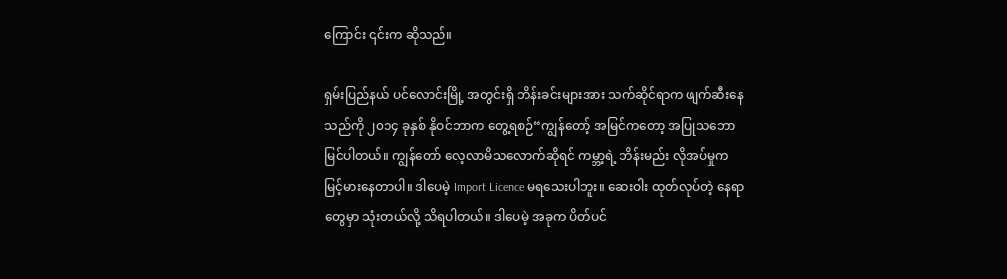ကြောင်း ၎င်းက ဆိုသည်။

ရှမ်းပြည်နယ် ပင်လောင်းမြို့ အတွင်းရှိ ဘိန်းခင်းများအား သက်ဆိုင်ရာက ဖျက်ဆီးနေသည်ကို ၂၀၁၄ ခုနှစ် နိုဝင်ဘာက တွေ့ရစဉ်“ကျွန်တော့် အမြင်ကတော့ အပြုသဘော မြင်ပါတယ်။ ကျွန်တော် လေ့လာမိသလောက်ဆိုရင် ကမ္ဘာ့ရဲ့ ဘိန်းမည်း လိုအပ်မှုက မြင့်မားနေတာပါ။ ဒါပေမဲ့ Import Licence မရသေးပါဘူး။ ဆေးဝါး ထုတ်လုပ်တဲ့ နေရာတွေမှာ သုံးတယ်လို့ သိရပါတယ်။ ဒါပေမဲ့ အခုက ပိတ်ပင်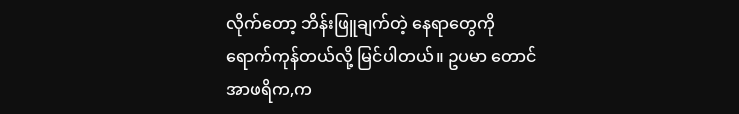လိုက်တော့ ဘိန်းဖြူချက်တဲ့ နေရာတွေကို ရောက်ကုန်တယ်လို့ မြင်ပါတယ်။ ဥပမာ တောင်အာဖရိက,က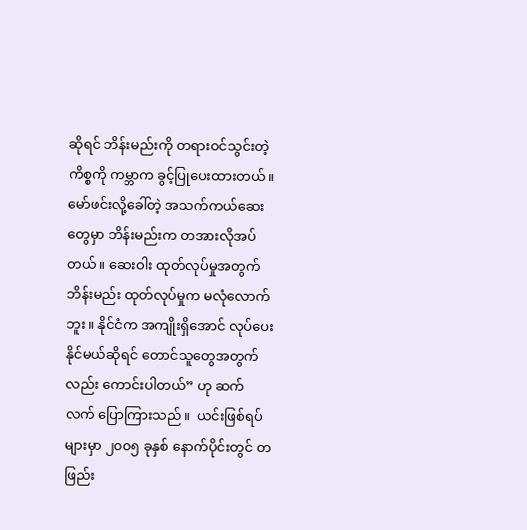ဆိုရင် ဘိန်းမည်းကို တရားဝင်သွင်းတဲ့ ကိစ္စကို ကမ္ဘာက ခွင့်ပြုပေးထားတယ်။ မော်ဖင်းလို့ခေါ်တဲ့ အသက်ကယ်ဆေးတွေမှာ ဘိန်းမည်းက တအားလိုအပ်တယ်။ ဆေးဝါး ထုတ်လုပ်မှုအတွက် ဘိန်းမည်း ထုတ်လုပ်မှုက မလုံလောက်ဘူး။ နိုင်ငံက အကျိုးရှိအောင် လုပ်ပေးနိုင်မယ်ဆိုရင် တောင်သူတွေအတွက်လည်း ကောင်းပါတယ်” ဟု ဆက်လက် ပြောကြားသည်။  ယင်းဖြစ်ရပ်များမှာ ၂၀၀၅ ခုနှစ် နောက်ပိုင်းတွင် တဖြည်း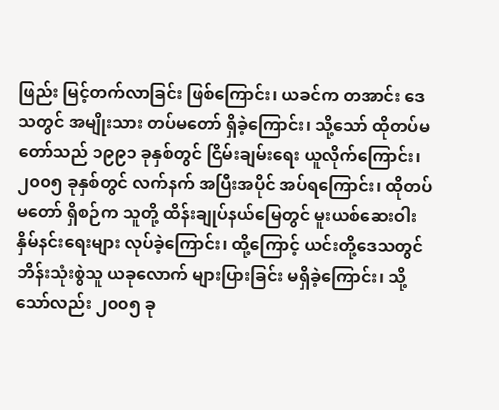ဖြည်း မြင့်တက်လာခြင်း ဖြစ်ကြောင်း၊ ယခင်က တအာင်း ဒေသတွင် အမျိုးသား တပ်မတော် ရှိခဲ့ကြောင်း၊ သို့သော် ထိုတပ်မတော်သည် ၁၉၉၁ ခုနှစ်တွင် ငြိမ်းချမ်းရေး ယူလိုက်ကြောင်း၊၂၀၀၅ ခုနှစ်တွင် လက်နက် အပြီးအပိုင် အပ်ရကြောင်း၊ ထိုတပ်မတော် ရှိစဉ်က သူတို့ ထိန်းချုပ်နယ်မြေတွင် မူးယစ်ဆေးဝါး နှိမ်နင်းရေးများ လုပ်ခဲ့ကြောင်း၊ ထို့ကြောင့် ယင်းတို့ဒေသတွင် ဘိန်းသုံးစွဲသူ ယခုလောက် များပြားခြင်း မရှိခဲ့ကြောင်း၊ သို့သော်လည်း ၂၀၀၅ ခု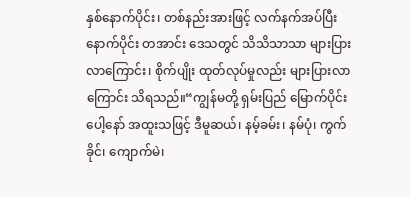နှစ်နောက်ပိုင်း၊ တစ်နည်းအားဖြင့် လက်နက်အပ်ပြီး နောက်ပိုင်း တအာင်း ဒေသတွင် သိသိသာသာ များပြားလာကြောင်း၊ စိုက်ပျိုး ထုတ်လုပ်မှုလည်း များပြားလာကြောင်း သိရသည်။“ကျွန်မတို့ ရှမ်းပြည် မြောက်ပိုင်းပေါ့နော် အထူးသဖြင့် ဒီမူဆယ်၊ နမ့်ခမ်း၊ နမ်ပုံ၊ ကွက်ခိုင်၊ ကျောက်မဲ၊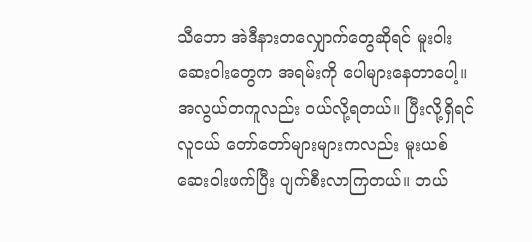သီဘော အဲဒီနားတလျှောက်တွေဆိုရင် မူးဝါးဆေးဝါးတွေက အရမ်းကို ပေါများနေတာပေါ့။ အလွယ်တကူလည်း ဝယ်လို့ရတယ်။ ပြီးလို့ရှိရင် လူငယ် တော်တော်များများကလည်း မူးယစ်ဆေးဝါးဖက်ပြီး ပျက်စီးလာကြတယ်။ ဘယ်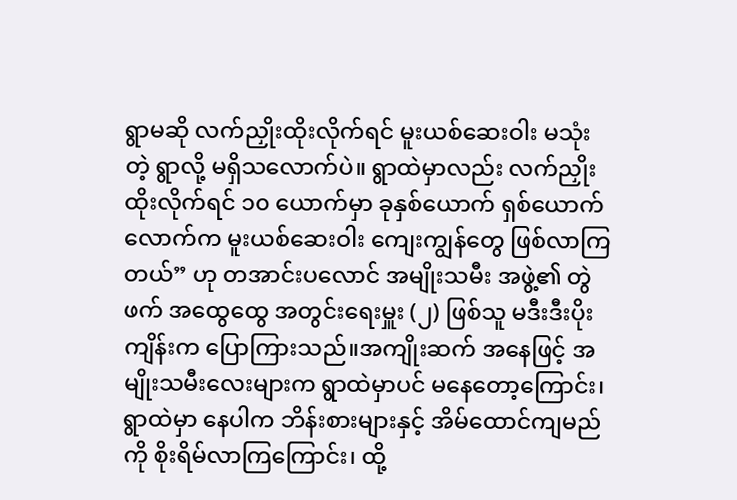ရွာမဆို လက်ညှိုးထိုးလိုက်ရင် မူးယစ်ဆေးဝါး မသုံးတဲ့ ရွာလို့ မရှိသလောက်ပဲ။ ရွာထဲမှာလည်း လက်ညှိုး ထိုးလိုက်ရင် ၁၀ ယောက်မှာ ခုနှစ်ယောက် ရှစ်ယောက်လောက်က မူးယစ်ဆေးဝါး ကျေးကျွန်တွေ ဖြစ်လာကြတယ်” ဟု တအာင်းပလောင် အမျိုးသမီး အဖွဲ့၏ တွဲဖက် အထွေထွေ အတွင်းရေးမှူး (၂) ဖြစ်သူ မဒီးဒီးပိုးကျိန်းက ပြောကြားသည်။အကျိုးဆက် အနေဖြင့် အမျိုးသမီးလေးများက ရွာထဲမှာပင် မနေတော့ကြောင်း၊ ရွာထဲမှာ နေပါက ဘိန်းစားများနှင့် အိမ်ထောင်ကျမည်ကို စိုးရိမ်လာကြကြောင်း၊ ထို့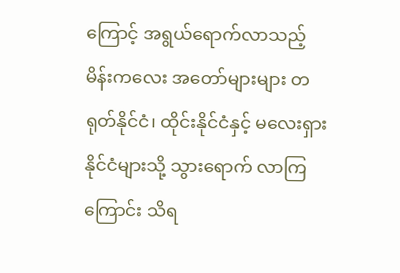ကြောင့် အရွယ်ရောက်လာသည့် မိန်းကလေး အတော်များများ တရုတ်နိုင်ငံ၊ ထိုင်းနိုင်ငံနှင့် မလေးရှား နိုင်ငံများသို့ သွားရောက် လာကြကြောင်း သိရ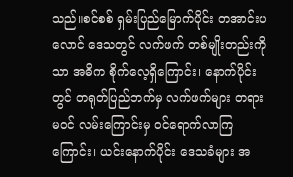သည်။စင်စစ် ရှမ်းပြည်မြောက်ပိုင်း တအာင်းပလောင် ဒေသတွင် လက်ဖက် တစ်မျိုးတည်းကိုသာ အဓိက စိုက်လေ့ရှိကြောင်း၊ နောက်ပိုင်းတွင် တရုတ်ပြည်ဘက်မှ လက်ဖက်များ တရားမဝင် လမ်းကြောင်းမှ ဝင်ရောက်လာကြကြောင်း၊ ယင်းနောက်ပိုင်း ဒေသခံများ အ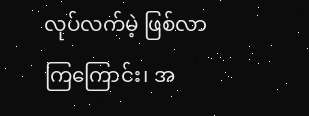လုပ်လက်မဲ့ ဖြစ်လာကြကြောင်း၊ အ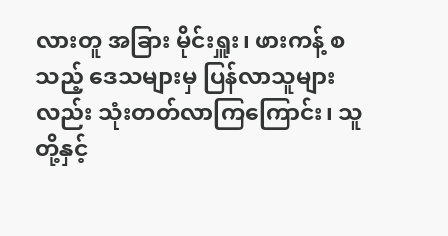လားတူ အခြား မိုင်းရှူး၊ ဖားကန့် စသည့် ဒေသများမှ ပြန်လာသူများလည်း သုံးတတ်လာကြကြောင်း၊ သူတို့နှင့်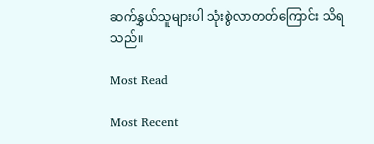ဆက်နွှယ်သူများပါ သုံးစွဲလာတတ်ကြောင်း သိရသည်။

Most Read

Most Recent